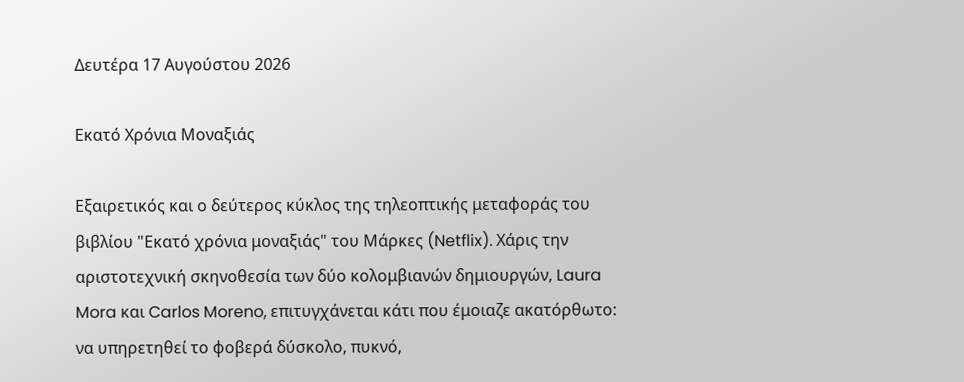Δευτέρα 17 Αυγούστου 2026

Εκατό Χρόνια Μοναξιάς

Εξαιρετικός και ο δεύτερος κύκλος της τηλεοπτικής μεταφοράς του βιβλίου "Εκατό χρόνια μοναξιάς" του Μάρκες (Netflix). Χάρις την αριστοτεχνική σκηνοθεσία των δύο κολομβιανών δημιουργών, Laura Mora και Carlos Moreno, επιτυγχάνεται κάτι που έμοιαζε ακατόρθωτο: να υπηρετηθεί το φοβερά δύσκολο, πυκνό,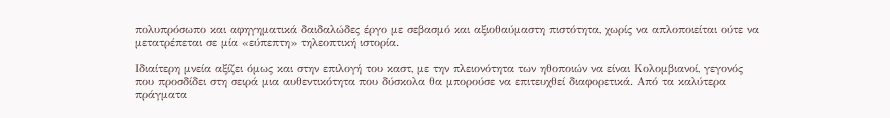πολυπρόσωπο και αφηγηματικά δαιδαλώδες έργο με σεβασμό και αξιοθαύμαστη πιστότητα, χωρίς να απλοποιείται ούτε να μετατρέπεται σε μία «εύπεπτη» τηλεοπτική ιστορία.

Ιδιαίτερη μνεία αξίζει όμως και στην επιλογή του καστ, με την πλειονότητα των ηθοποιών να είναι Κολομβιανοί, γεγονός που προσδίδει στη σειρά μια αυθεντικότητα που δύσκολα θα μπορούσε να επιτευχθεί διαφορετικά. Από τα καλύτερα πράγματα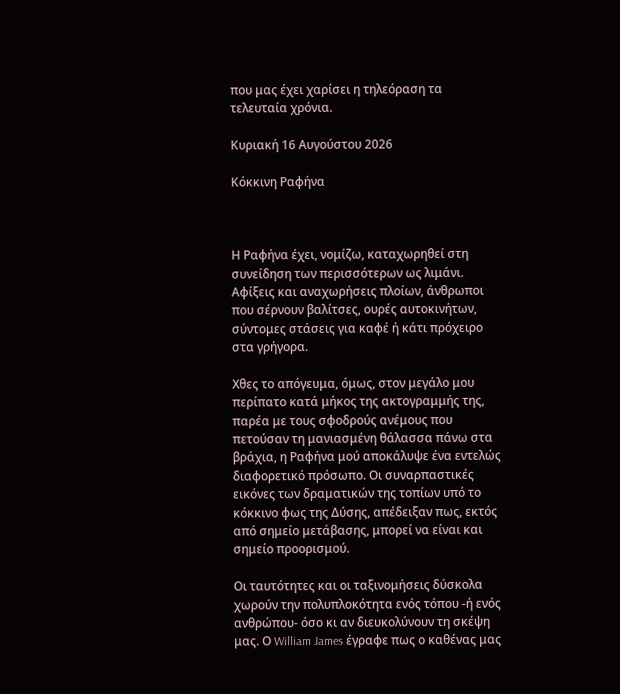που μας έχει χαρίσει η τηλεόραση τα τελευταία χρόνια.

Κυριακή 16 Αυγούστου 2026

Κόκκινη Ραφήνα



Η Ραφήνα έχει, νομίζω, καταχωρηθεί στη συνείδηση των περισσότερων ως λιμάνι. Αφίξεις και αναχωρήσεις πλοίων, άνθρωποι που σέρνουν βαλίτσες, ουρές αυτοκινήτων, σύντομες στάσεις για καφέ ή κάτι πρόχειρο στα γρήγορα.

Χθες το απόγευμα, όμως, στον μεγάλο μου περίπατο κατά μήκος της ακτογραμμής της, παρέα με τους σφοδρούς ανέμους που πετούσαν τη μανιασμένη θάλασσα πάνω στα βράχια, η Ραφήνα μού αποκάλυψε ένα εντελώς διαφορετικό πρόσωπο. Οι συναρπαστικές εικόνες των δραματικών της τοπίων υπό το κόκκινο φως της Δύσης, απέδειξαν πως, εκτός από σημείο μετάβασης, μπορεί να είναι και σημείο προορισμού.

Οι ταυτότητες και οι ταξινομήσεις δύσκολα χωρούν την πολυπλοκότητα ενός τόπου -ή ενός ανθρώπου- όσο κι αν διευκολύνουν τη σκέψη μας. Ο William James έγραφε πως ο καθένας μας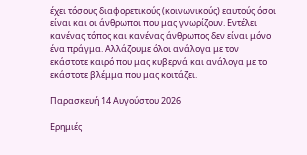έχει τόσους διαφορετικούς (κοινωνικούς) εαυτούς όσοι είναι και οι άνθρωποι που μας γνωρίζουν. Εντέλει κανένας τόπος και κανένας άνθρωπος δεν είναι μόνο ένα πράγμα. Αλλάζουμε όλοι ανάλογα με τον εκάστοτε καιρό που μας κυβερνά και ανάλογα με το εκάστοτε βλέμμα που μας κοιτάζει.

Παρασκευή 14 Αυγούστου 2026

Ερημιές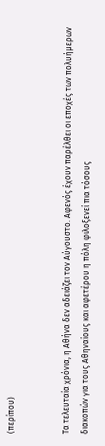(περίπου)


Τα τελευταία χρόνια, η Αθήνα δεν αδειάζει τον Αύγουστο. Αφενός έχουν παρέλθει οι εποχές των πολυήμερων διακοπών για τους Αθηναίους και αφετέρου η πόλη φιλοξενεί πια τόσους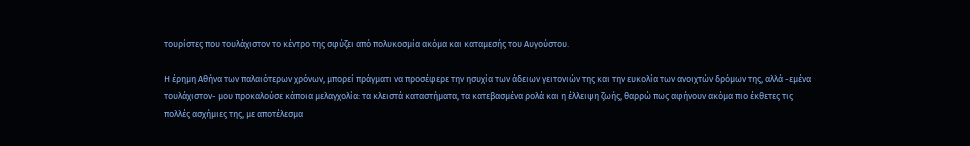τουρίστες που τουλάχιστον το κέντρο της σφύζει από πολυκοσμία ακόμα και καταμεσής του Αυγούστου.

Η έρημη Αθήνα των παλαιότερων χρόνων, μπορεί πράγματι να προσέφερε την ησυχία των άδειων γειτονιών της και την ευκολία των ανοιχτών δρόμων της, αλλά -εμένα τουλάχιστον- μου προκαλούσε κάποια μελαγχολία: τα κλειστά καταστήματα, τα κατεβασμένα ρολά και η έλλειψη ζωής, θαρρώ πως αφήνουν ακόμα πιο έκθετες τις πολλές ασχήμιες της, με αποτέλεσμα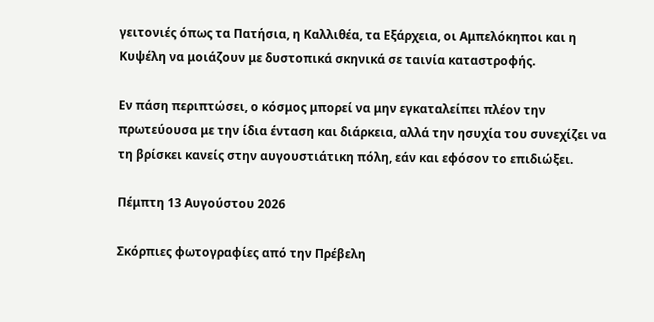γειτονιές όπως τα Πατήσια, η Καλλιθέα, τα Εξάρχεια, οι Αμπελόκηποι και η Κυψέλη να μοιάζουν με δυστοπικά σκηνικά σε ταινία καταστροφής.

Εν πάση περιπτώσει, ο κόσμος μπορεί να μην εγκαταλείπει πλέον την πρωτεύουσα με την ίδια ένταση και διάρκεια, αλλά την ησυχία του συνεχίζει να τη βρίσκει κανείς στην αυγουστιάτικη πόλη, εάν και εφόσον το επιδιώξει.

Πέμπτη 13 Αυγούστου 2026

Σκόρπιες φωτογραφίες από την Πρέβελη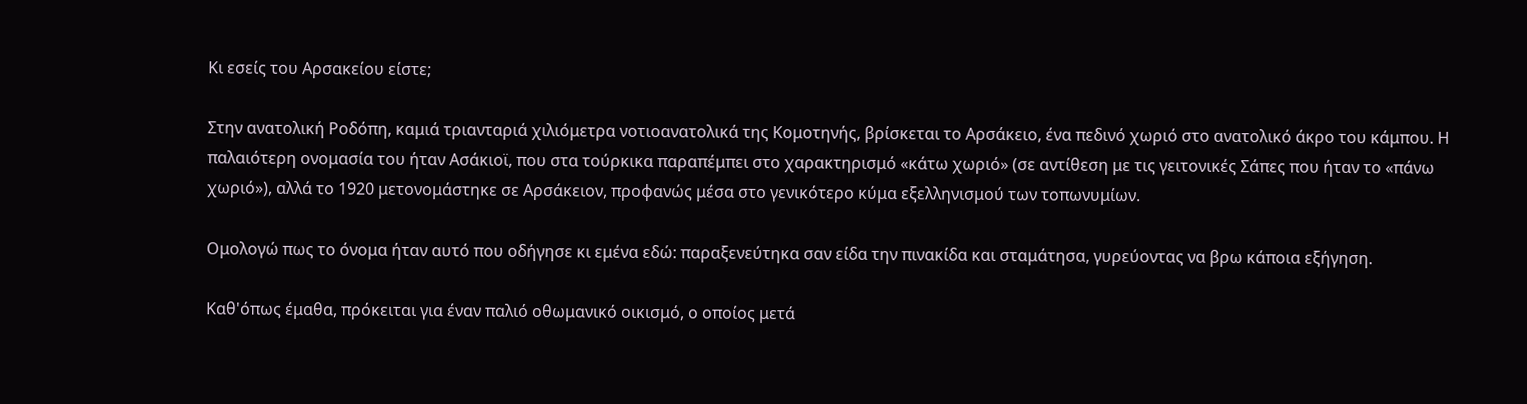Κι εσείς του Αρσακείου είστε;

Στην ανατολική Ροδόπη, καμιά τριανταριά χιλιόμετρα νοτιοανατολικά της Κομοτηνής, βρίσκεται το Αρσάκειο, ένα πεδινό χωριό στο ανατολικό άκρο του κάμπου. Η παλαιότερη ονομασία του ήταν Ασάκιοϊ, που στα τούρκικα παραπέμπει στο χαρακτηρισμό «κάτω χωριό» (σε αντίθεση με τις γειτονικές Σάπες που ήταν το «πάνω χωριό»), αλλά το 1920 μετονομάστηκε σε Αρσάκειον, προφανώς μέσα στο γενικότερο κύμα εξελληνισμού των τοπωνυμίων.

Ομολογώ πως το όνομα ήταν αυτό που οδήγησε κι εμένα εδώ: παραξενεύτηκα σαν είδα την πινακίδα και σταμάτησα, γυρεύοντας να βρω κάποια εξήγηση.

Καθ'όπως έμαθα, πρόκειται για έναν παλιό οθωμανικό οικισμό, ο οποίος μετά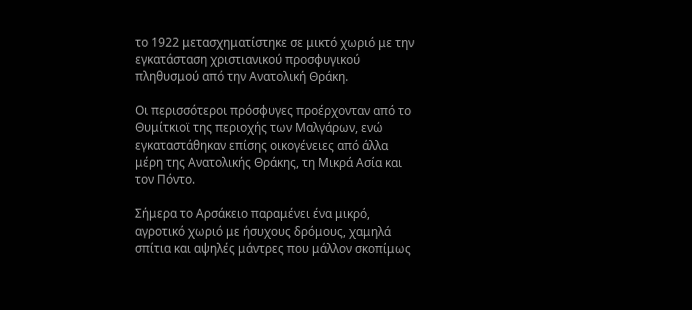το 1922 μετασχηματίστηκε σε μικτό χωριό με την εγκατάσταση χριστιανικού προσφυγικού πληθυσμού από την Ανατολική Θράκη.

Οι περισσότεροι πρόσφυγες προέρχονταν από το Θυμίτκιοϊ της περιοχής των Μαλγάρων, ενώ εγκαταστάθηκαν επίσης οικογένειες από άλλα μέρη της Ανατολικής Θράκης, τη Μικρά Ασία και τον Πόντο.

Σήμερα το Αρσάκειο παραμένει ένα μικρό, αγροτικό χωριό με ήσυχους δρόμους, χαμηλά σπίτια και αψηλές μάντρες που μάλλον σκοπίμως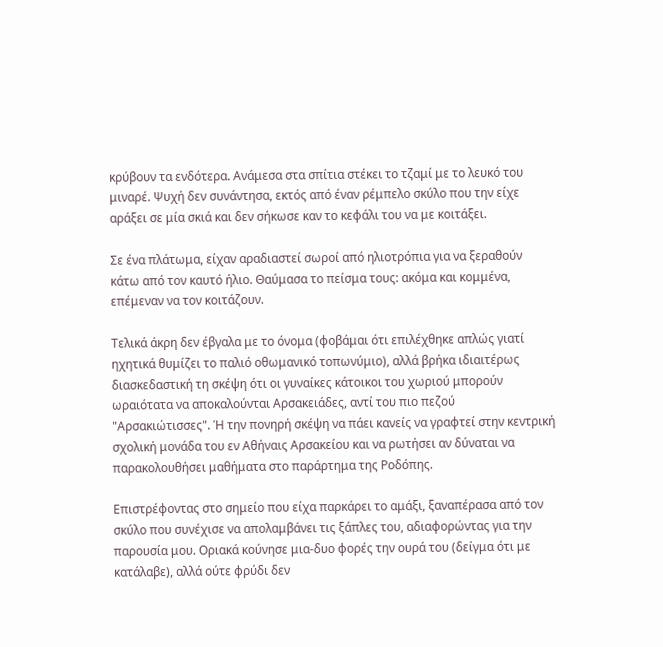κρύβουν τα ενδότερα. Ανάμεσα στα σπίτια στέκει το τζαμί με το λευκό του μιναρέ. Ψυχή δεν συνάντησα, εκτός από έναν ρέμπελο σκύλο που την είχε αράξει σε μία σκιά και δεν σήκωσε καν το κεφάλι του να με κοιτάξει.

Σε ένα πλάτωμα, είχαν αραδιαστεί σωροί από ηλιοτρόπια για να ξεραθούν κάτω από τον καυτό ήλιο. Θαύμασα το πείσμα τους: ακόμα και κομμένα, επέμεναν να τον κοιτάζουν.

Τελικά άκρη δεν έβγαλα με το όνομα (φοβάμαι ότι επιλέχθηκε απλώς γιατί ηχητικά θυμίζει το παλιό οθωμανικό τοπωνύμιο), αλλά βρήκα ιδιαιτέρως διασκεδαστική τη σκέψη ότι οι γυναίκες κάτοικοι του χωριού μπορούν ωραιότατα να αποκαλούνται Αρσακειάδες, αντί του πιο πεζού "Αρσακιώτισσες". Ή την πονηρή σκέψη να πάει κανείς να γραφτεί στην κεντρική σχολική μονάδα του εν Αθήναις Αρσακείου και να ρωτήσει αν δύναται να παρακολουθήσει μαθήματα στο παράρτημα της Ροδόπης.

Επιστρέφοντας στο σημείο που είχα παρκάρει το αμάξι, ξαναπέρασα από τον σκύλο που συνέχισε να απολαμβάνει τις ξάπλες του, αδιαφορώντας για την παρουσία μου. Οριακά κούνησε μια-δυο φορές την ουρά του (δείγμα ότι με κατάλαβε), αλλά ούτε φρύδι δεν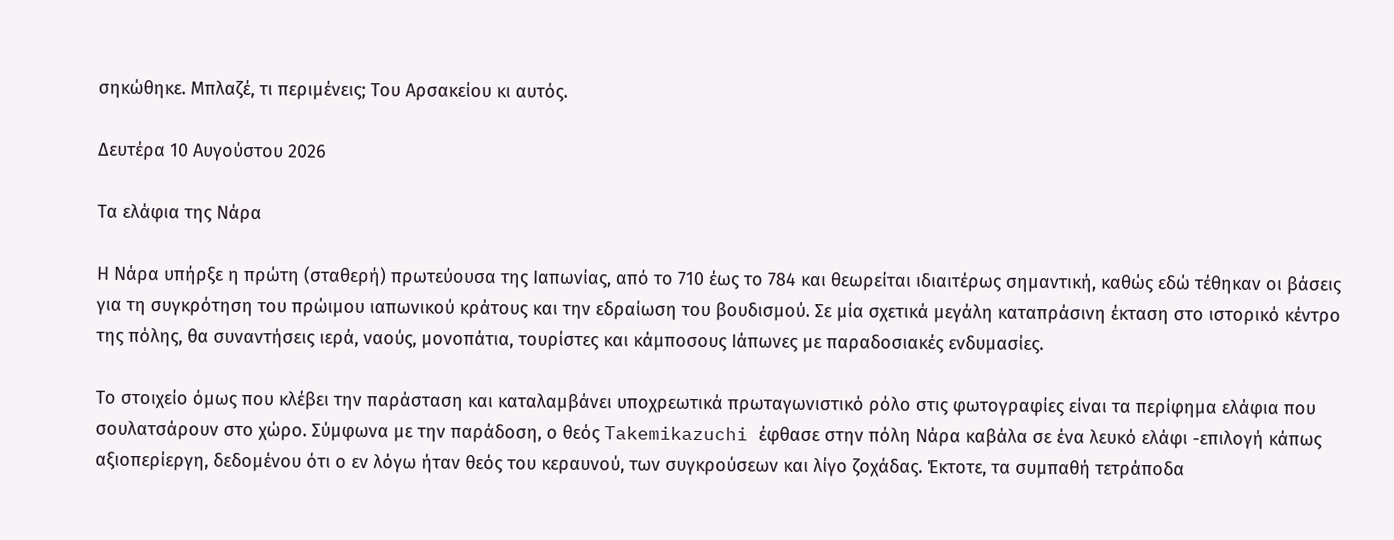σηκώθηκε. Μπλαζέ, τι περιμένεις; Του Αρσακείου κι αυτός.

Δευτέρα 10 Αυγούστου 2026

Τα ελάφια της Νάρα

Η Νάρα υπήρξε η πρώτη (σταθερή) πρωτεύουσα της Ιαπωνίας, από το 710 έως το 784 και θεωρείται ιδιαιτέρως σημαντική, καθώς εδώ τέθηκαν οι βάσεις για τη συγκρότηση του πρώιμου ιαπωνικού κράτους και την εδραίωση του βουδισμού. Σε μία σχετικά μεγάλη καταπράσινη έκταση στο ιστορικό κέντρο της πόλης, θα συναντήσεις ιερά, ναούς, μονοπάτια, τουρίστες και κάμποσους Ιάπωνες με παραδοσιακές ενδυμασίες.

Το στοιχείο όμως που κλέβει την παράσταση και καταλαμβάνει υποχρεωτικά πρωταγωνιστικό ρόλο στις φωτογραφίες είναι τα περίφημα ελάφια που σουλατσάρουν στο χώρο. Σύμφωνα με την παράδοση, ο θεός Takemikazuchi έφθασε στην πόλη Νάρα καβάλα σε ένα λευκό ελάφι -επιλογή κάπως αξιοπερίεργη, δεδομένου ότι ο εν λόγω ήταν θεός του κεραυνού, των συγκρούσεων και λίγο ζοχάδας. Έκτοτε, τα συμπαθή τετράποδα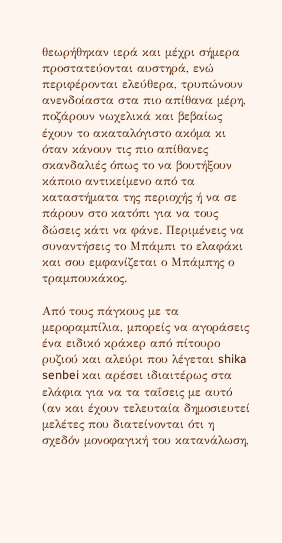θεωρήθηκαν ιερά και μέχρι σήμερα προστατεύονται αυστηρά, ενώ περιφέρονται ελεύθερα, τρυπώνουν ανενδοίαστα στα πιο απίθανα μέρη, ποζάρουν νωχελικά και βεβαίως έχουν το ακαταλόγιστο ακόμα κι όταν κάνουν τις πιο απίθανες σκανδαλιές όπως το να βουτήξουν κάποιο αντικείμενο από τα καταστήματα της περιοχής ή να σε πάρουν στο κατόπι για να τους δώσεις κάτι να φάνε. Περιμένεις να συναντήσεις το Μπάμπι το ελαφάκι και σου εμφανίζεται ο Μπάμπης ο τραμπουκάκος.

Από τους πάγκους με τα μεροραμπίλια, μπορείς να αγοράσεις ένα ειδικό κράκερ από πίτουρο ρυζιού και αλεύρι που λέγεται shika senbei και αρέσει ιδιαιτέρως στα ελάφια για να τα ταΐσεις με αυτό (αν και έχουν τελευταία δημοσιευτεί μελέτες που διατείνονται ότι η σχεδόν μονοφαγική του κατανάλωση,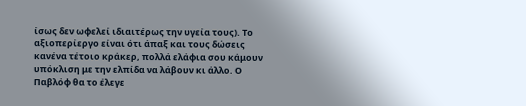ίσως δεν ωφελεί ιδιαιτέρως την υγεία τους). Το αξιοπερίεργο είναι ότι άπαξ και τους δώσεις κανένα τέτοιο κράκερ, πολλά ελάφια σου κάμουν υπόκλιση με την ελπίδα να λάβουν κι άλλο. Ο Παβλόφ θα το έλεγε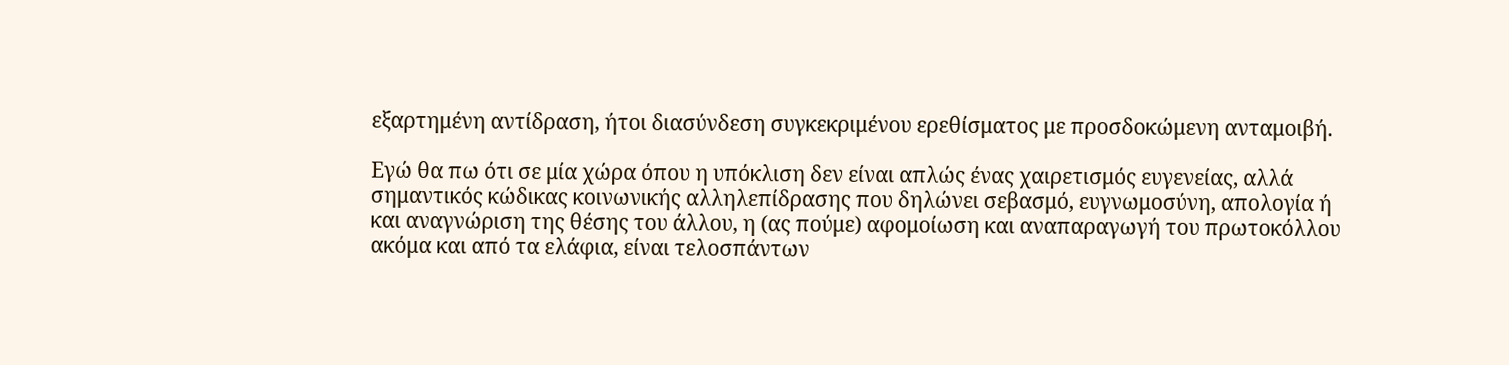εξαρτημένη αντίδραση, ήτοι διασύνδεση συγκεκριμένου ερεθίσματος με προσδοκώμενη ανταμοιβή.

Εγώ θα πω ότι σε μία χώρα όπου η υπόκλιση δεν είναι απλώς ένας χαιρετισμός ευγενείας, αλλά σημαντικός κώδικας κοινωνικής αλληλεπίδρασης που δηλώνει σεβασμό, ευγνωμοσύνη, απολογία ή και αναγνώριση της θέσης του άλλου, η (ας πούμε) αφομοίωση και αναπαραγωγή του πρωτοκόλλου ακόμα και από τα ελάφια, είναι τελοσπάντων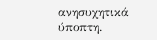ανησυχητικά ύποπτη.